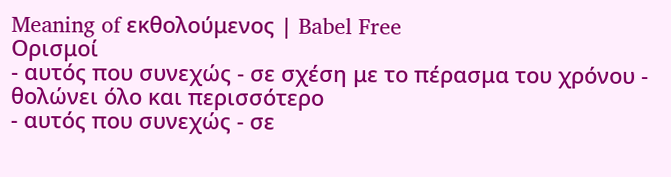Meaning of εκθολούμενος | Babel Free
Ορισμοί
- αυτός που συνεχώς - σε σχέση με το πέρασμα του χρόνου - θολώνει όλο και περισσότερο
- αυτός που συνεχώς - σε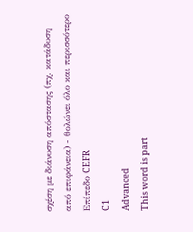σχέση με διάνυση απόστασης (πχ. κατάδυση από επιφάνεια) - θολώνει όλο και περισσότερο
Επίπεδο CEFR
C1
Advanced
This word is part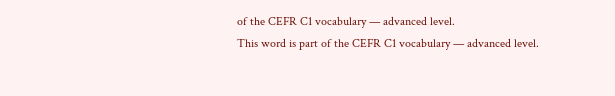of the CEFR C1 vocabulary — advanced level.
This word is part of the CEFR C1 vocabulary — advanced level.